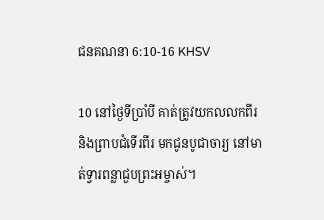ជន‌គណនា 6:10-16 KHSV

10 នៅថ្ងៃទីប្រាំ‌បី គាត់ត្រូវយកលលកពីរ និងព្រាបជំទើរពីរ មកជូនបូជា‌ចារ្យ នៅមាត់ទ្វារពន្លាជួបព្រះ‌អម្ចាស់។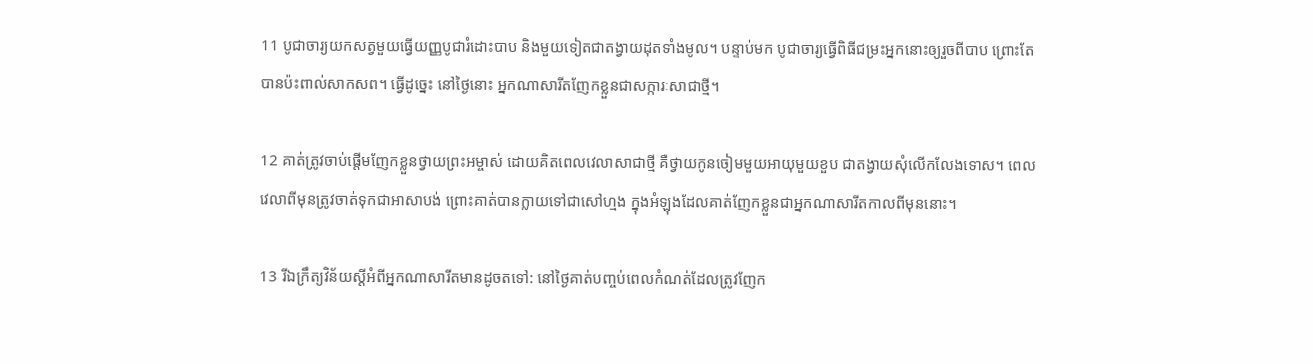11 បូជា‌ចារ្យយកសត្វមួយធ្វើយញ្ញ‌បូជារំដោះបាប និងមួយទៀតជាតង្វាយដុតទាំងមូល។ បន្ទាប់មក បូជា‌ចារ្យធ្វើពិធីជម្រះអ្នកនោះឲ្យរួចពីបាប ព្រោះតែបានប៉ះ‌ពាល់សាក‌សព។ ធ្វើដូច្នេះ នៅថ្ងៃនោះ អ្នកណាសា‌រីតញែកខ្លួនជាសក្ការៈសាជាថ្មី។

12 គាត់ត្រូវចាប់ផ្ដើមញែកខ្លួនថ្វាយព្រះ‌អម្ចាស់ ដោយគិតពេលវេលាសាជាថ្មី គឺថ្វាយកូនចៀមមួយអាយុមួយខួប ជាតង្វាយសុំលើក‌លែងទោស។ ពេលវេលាពីមុនត្រូវចាត់ទុកជាអាសា‌បង់ ព្រោះគាត់បានក្លាយទៅជាសៅ‌ហ្មង ក្នុងអំឡុងដែលគាត់ញែកខ្លួនជាអ្នកណាសា‌រីតកាលពីមុននោះ។

13 រីឯក្រឹត្យ‌វិន័យស្ដីអំពីអ្នកណាសា‌រីតមានដូចតទៅ: នៅថ្ងៃគាត់បញ្ចប់ពេលកំណត់ដែលត្រូវញែក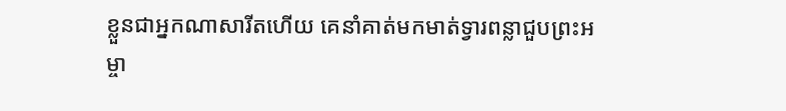ខ្លួនជាអ្នកណាសា‌រីតហើយ គេនាំគាត់មកមាត់ទ្វារពន្លាជួបព្រះ‌អម្ចា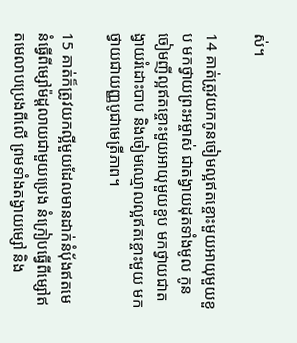ស់។

14 គាត់ត្រូវយកកូនចៀមល្អឥតខ្ចោះមួយអាយុមួយខួប មកថ្វាយព្រះ‌អម្ចាស់ ជាតង្វាយដុតទាំងមូល កូនចៀមញីល្អឥតខ្ចោះមួយអាយុមួយខួប មកថ្វាយជាតង្វាយរំដោះបាប និងចៀមឈ្មោលល្អឥតខ្ចោះមួយ មកថ្វាយជាយញ្ញ‌បូជាមេត្រី‌ភាព។

15 គាត់ក៏ត្រូវយកល្អីមួយដែលមានដាក់នំប៉័ងឥតមេ នំធ្វើពីម្សៅម៉ដ្តលាយជាមួយប្រេង នំក្រៀបធ្វើពីម្សៅឥតមេលាបប្រេងពីលើ ព្រមទាំងតង្វាយម្សៅ និង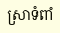ស្រាទំពាំ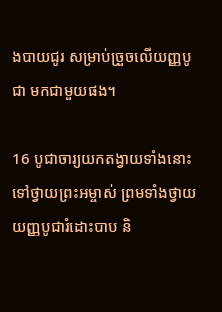ង‌បាយជូរ សម្រាប់ច្រួចលើយញ្ញ‌បូជា មកជាមួយផង។

16 បូជា‌ចារ្យយកតង្វាយទាំងនោះទៅថ្វាយព្រះ‌អម្ចាស់ ព្រមទាំងថ្វាយយញ្ញ‌បូជារំដោះបាប និ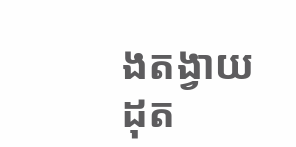ងតង្វាយដុត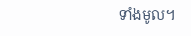ទាំងមូល។